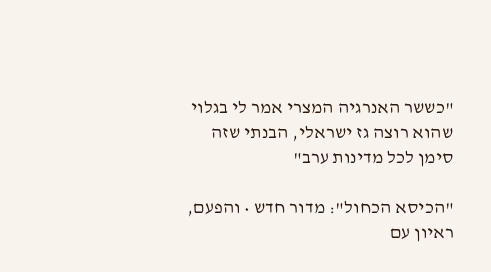"כששר האנרגיה המצרי אמר לי בגלוי שהוא רוצה גז ישראלי, הבנתי שזה סימן לכל מדינות ערב"

"הכיסא הכחול": מדור חדש • והפעם, ראיון עם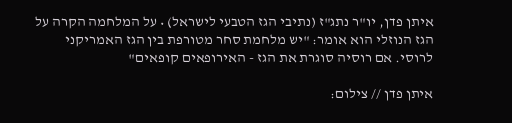איתן פדן, יו"ר נתג"ז (נתיבי הגז הטבעי לישראל) • על המלחמה הקרה על הגז הנוזלי הוא אומר: "יש מלחמת סחר מטורפת בין הגז האמריקני לרוסי. אם רוסיה סוגרת את הגז - האירופאים קופאים"

איתן פדן // צילום: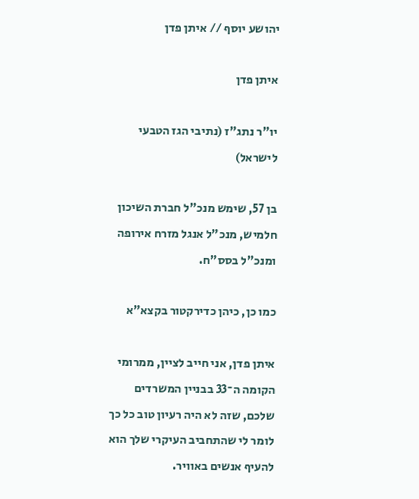יהושע יוסף // איתן פדן

איתן פדן

יו"ר נתג"ז (נתיבי הגז הטבעי לישראל)

בן 57, שימש מנכ"ל חברת השיכון חלמיש, מנכ"ל אנגל מזרח אירופה ומנכ"ל בסס"ח.

כמו כן, כיהן כדירקטור בקצא"א

איתן פדן, אני חייב לציין, ממרומי הקומה ה־33 בבניין המשרדים שלכם, שזה לא היה רעיון טוב כל כך לומר לי שהתחביב העיקרי שלך הוא להעיף אנשים באוויר.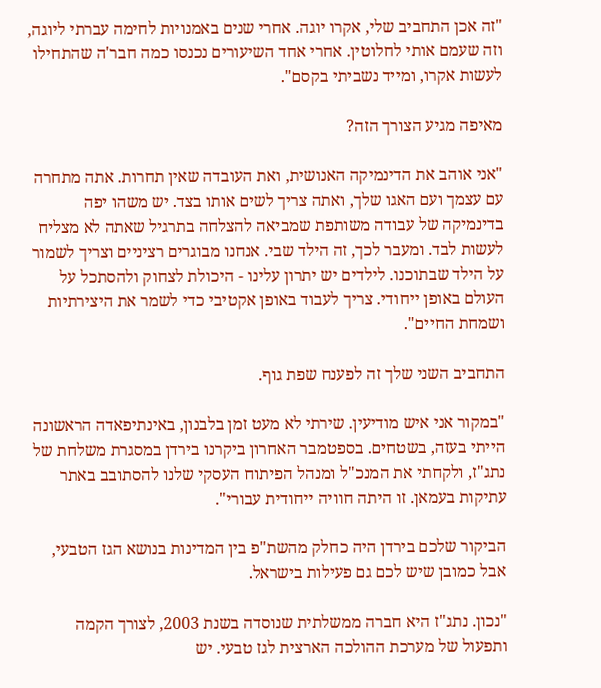"זה אכן התחביב שלי, אקרו יוגה. אחרי שנים באמנויות לחימה עברתי ליוגה, וזה שעמם אותי לחלוטין. אחרי אחד השיעורים נכנסו כמה חבר'ה שהתחילו לעשות אקרו, ומייד נשביתי בקסם".

מאיפה מגיע הצורך הזה?

"אני אוהב את הדינמיקה האנושית, ואת העובדה שאין תחרות. אתה מתחרה עם עצמך ועם האגו שלך, ואתה צריך לשים אותו בצד. יש משהו יפה בדינמיקה של עבודה משותפת שמביאה להצלחה בתרגיל שאתה לא מצליח לעשות לבד. ומעבר לכך, זה הילד שבי. אנחנו מבוגרים רציניים וצריך לשמור על הילד שבתוכנו. לילדים יש יתרון עלינו - היכולת לצחוק ולהסתכל על העולם באופן ייחודי. צריך לעבוד באופן אקטיבי כדי לשמר את היצירתיות ושמחת החיים".

התחביב השני שלך זה לפענח שפת גוף.

"במקור אני איש מודיעין. שירתי לא מעט זמן בלבנון, באינתיפאדה הראשונה הייתי בעזה, בשטחים. בספטמבר האחרון ביקרנו בירדן במסגרת משלחת של נתג"ז, ולקחתי את המנכ"ל ומנהל הפיתוח העסקי שלנו להסתובב באתר עתיקות בעמאן. זו היתה חוויה ייחודית עבורי".

הביקור שלכם בירדן היה כחלק מהשת"פ בין המדינות בנושא הגז הטבעי, אבל כמובן שיש לכם גם פעילות בישראל.

"נכון. נתג"ז היא חברה ממשלתית שנוסדה בשנת 2003, לצורך הקמה ותפעול של מערכת ההולכה הארצית לגז טבעי. יש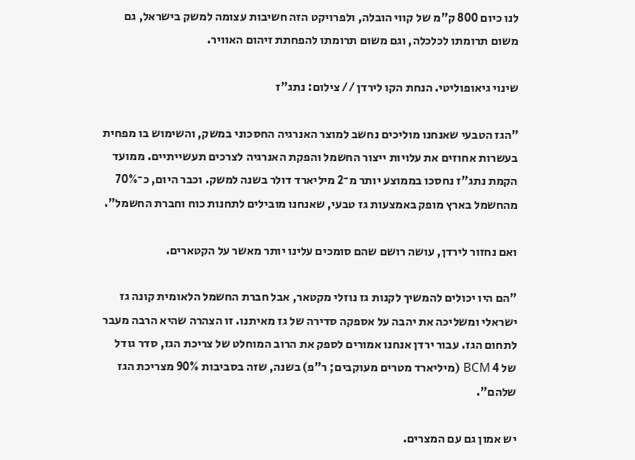לנו כיום 800 ק"מ של קווי הובלה, ולפרויקט הזה חשיבות עצומה למשק בישראל, גם משום תרומתו לכלכלה, וגם משום תרומתו להפחתת זיהום האוויר.

שינוי גיאופוליטי. הנחת הקו לירדן // צילום: נתג"ז

"הגז הטבעי שאנחנו מוליכים נחשב למוצר האנרגיה החסכוני במשק, והשימוש בו מפחית בעשרות אחוזים את עלויות ייצור החשמל והפקת האנרגיה לצרכים תעשייתיים. ממועד הקמת נתג"ז נחסכו בממוצע יותר מ־2 מיליארד דולר בשנה למשק. וכבר היום, כ־70% מהחשמל בארץ מופק באמצעות גז טבעי, שאנחנו מובילים לתחנות כוח וחברת החשמל".

ואם נחזור לירדן, עושה רושם שהם סומכים עלינו יותר מאשר על הקטארים.

"הם היו יכולים להמשיך לקנות גז נוזלי מקטאר, אבל חברת החשמל הלאומית קונה גז ישראלי ומשליכה את יהבה על אספקה סדירה של גז מאיתנו. זו הצהרה שהיא הרבה מעבר לתחום הגז. עבור ירדן אנחנו אמורים לספק את הרוב המוחלט של צריכת הגז, סדר גודל של 4 BCM (מיליארד מטרים מעוקבים; ר"פ) בשנה, שזה בסביבות 90% מצריכת הגז שלהם".

יש אמון גם עם המצרים.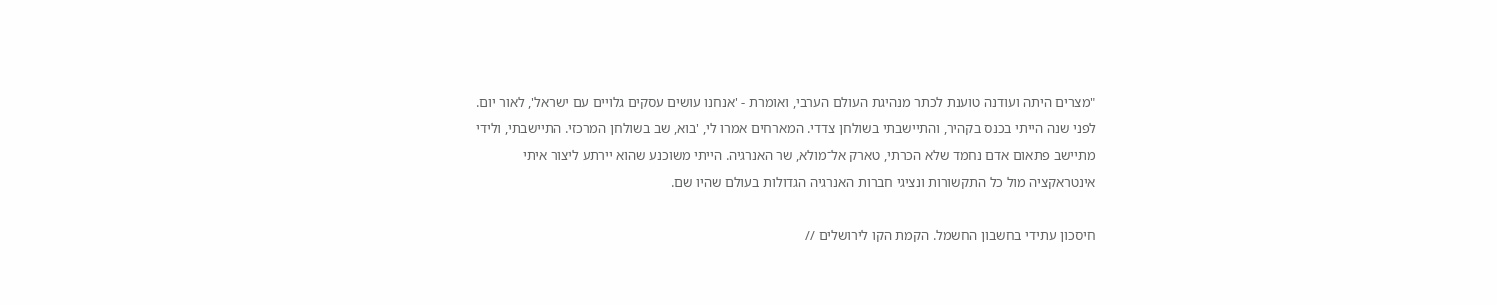"מצרים היתה ועודנה טוענת לכתר מנהיגת העולם הערבי, ואומרת - 'אנחנו עושים עסקים גלויים עם ישראל', לאור יום. לפני שנה הייתי בכנס בקהיר, והתיישבתי בשולחן צדדי. המארחים אמרו לי, 'בוא, שב בשולחן המרכזי. התיישבתי, ולידי מתיישב פתאום אדם נחמד שלא הכרתי, טארק אל־מולא, שר האנרגיה. הייתי משוכנע שהוא יירתע ליצור איתי אינטראקציה מול כל התקשורות ונציגי חברות האנרגיה הגדולות בעולם שהיו שם.

חיסכון עתידי בחשבון החשמל. הקמת הקו לירושלים //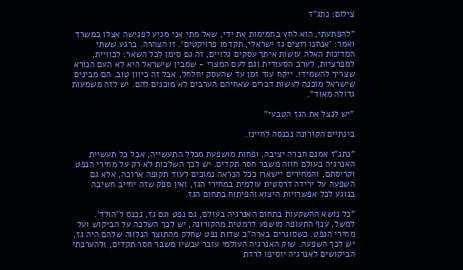צילום: נתג"ז

"להפתעתי, הוא לחץ בחמימות את ידי, שאל מתי אני מגיע לפגישה אצלו במשרד ואמר: 'אנחנו רוצים גז ישראלי, תקדמו פרויקטים'. זו הצהרה. ברגע ששתי המדינות האלה עושות איתך עסקים גלויים, זה גם סימן לכל השאר: לכוויית, למפרציות, לערב הסעודית וגם לעם המצרי - שמבין שישראל היא לא העם הנורא שצריך להשמידו. ייקח עוד זמן עד שהעסק יחלחל, אבל זה כיוון טוב. הם מבינים שישראל מוכנה לעשות דברים שאחיהם הערבים לא מוכנים להם. יש לזה משמעות גדולה מאוד".

"יש לנצל את הגז הטבעי"

בינתיים הקורונה נכנסה לחיינו.

"נתג"ז אמנם חברה יציבה, ופחות מושפעת מכלל התעשייה, אבל כל תעשיית האנרגיה בעולם חווה משבר חסר תקדים. יש לכך השלכות לא רק על מחירי הנפט וקריסתם, והמחירים יישארו ככל הנראה נמוכים לעוד תקופה ארוכה, אלא גם השפעה על ירידה דרסטית עולמית במחירי הגז, ואין ספק שזה יחייב חשיבה בנוגע לכל אפשרויות היצוא והפיתוח בתחום הגז.

"כל נושא ההשקעות בתחום האנרגיה בעולם, גם נפט וגם גז, נכנס ל'הולד'. למשל, ענף התעופה מושפע דרמטית מהקורונה, יש לכך השלכה על הביקוש ועל מחירי הנפט. כשסוגרים בארה"ב שדות נפט שחלק מהתוצר הנלווה שלהם היה גז, יש לכך השפעה. שוק האנרגיה העולמי עובר עכשיו משבר חסר תקדים, ולהערכתי הביקושים לאנרגיה יוסיפו לרדת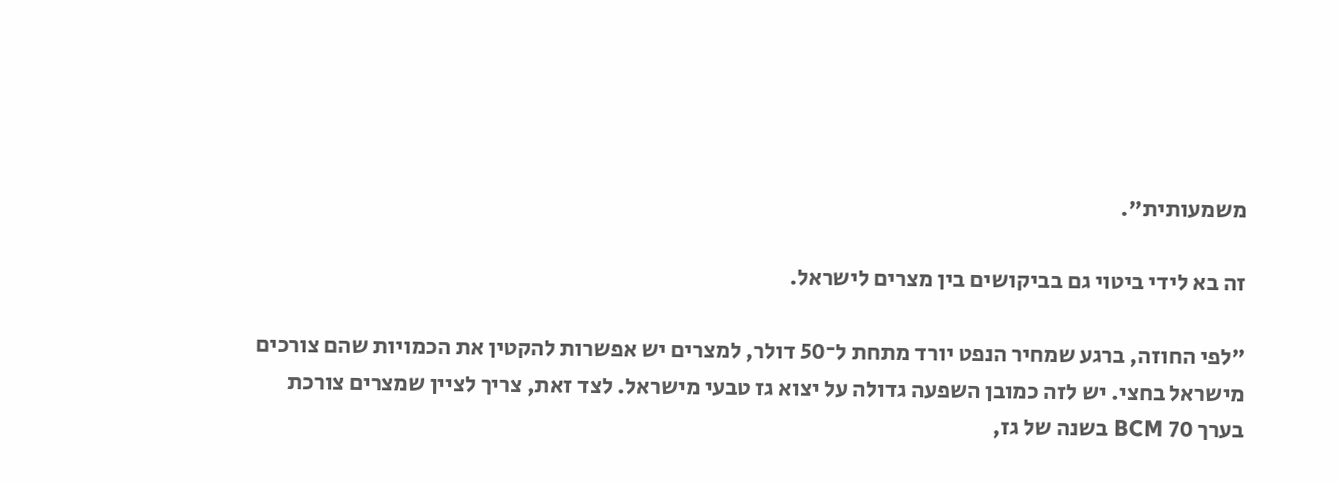משמעותית".

זה בא לידי ביטוי גם בביקושים בין מצרים לישראל.

"לפי החוזה, ברגע שמחיר הנפט יורד מתחת ל־50 דולר, למצרים יש אפשרות להקטין את הכמויות שהם צורכים מישראל בחצי. יש לזה כמובן השפעה גדולה על יצוא גז טבעי מישראל. לצד זאת, צריך לציין שמצרים צורכת בערך 70 BCM בשנה של גז,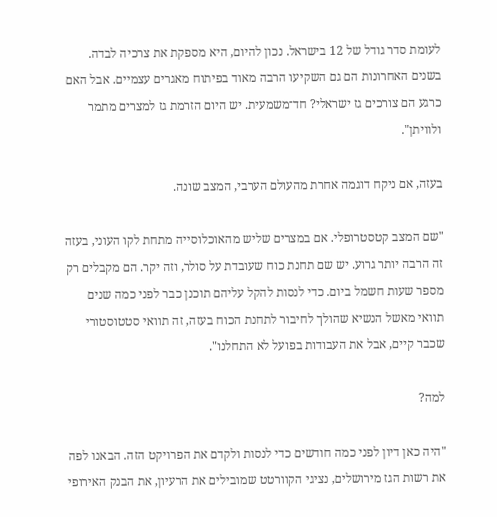לעומת סדר גודל של 12 בישראל. נכון להיום, היא מספקת את צרכיה לבדה. בשנים האחרונות הם גם השקיעו הרבה מאוד בפיתוח מאגרים עצמיים. אבל האם כרגע הם צורכים גז ישראלי? חד־משמעית. יש היום הזרמת גז למצרים מתמר ולוויתן".

בעזה, אם ניקח דוגמה אחרת מהעולם הערבי, המצב שונה.

"שם המצב קטסטרופלי. אם במצרים שליש מהאוכלוסייה מתחת לקו העוני, בעזה זה הרבה יותר גרוע. יש שם תחנת כוח שעובדת על סולר, וזה יקר. הם מקבלים רק מספר שעות חשמל ביום. כדי לנסות להקל עליהם תוכנן כבר לפני כמה שנים תוואי מאשל הנשיא שהולך לחיבור לתחנת הכוח בעזה, זה תוואי סטטוסטורי שכבר קיים, אבל את העבודות בפועל לא התחלנו".

למה?

"היה כאן דיון לפני כמה חודשים כדי לנסות ולקדם את הפרויקט הזה. הבאנו לפה את רשות הגז מירושלים, נציגי הקוורטט שמובילים את הרעיון, את הבנק האירופי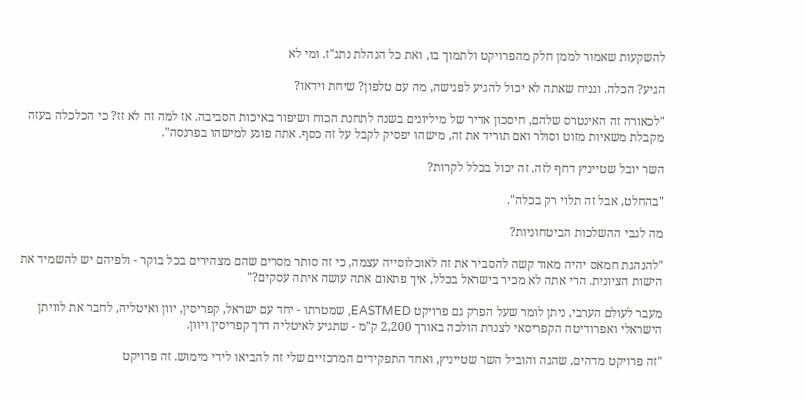להשקעות שאמור לממן חלק מהפרויקט ולתמוך בו, ואת כל הנהלת נתג"ז. ומי לא

הגיע? הכלה. ונניח שאתה לא יכול להגיע לפגישה, מה עם טלפון? שיחת וידאו?

"לכאורה זה האינטרס שלהם, חיסכון אדיר של מיליונים בשנה לתחנת הכוח ושיפור באיכות הסביבה. אז למה זה לא זז? כי הכלכלה בעזה מקבלת משאיות מזוט וסולר ואם תוריד את זה, מישהו יפסיק לקבל על זה כסף. אתה פוגע למישהו בפרנסה".

השר יובל שטייניץ דחף לזה. זה יכול בכלל לקרות?

"בהחלט, אבל זה תלוי רק בכלה".

מה לגבי ההשלכות הביטחוניות?

"להנהגת חמאס יהיה מאוד קשה להסביר את זה לאוכלוסייה עצמה, כי זה סותר מסרים שהם מצהירים בכל בוקר - ולפיהם יש להשמיד את הישות הציונית. הרי אתה לא מכיר בישראל בכלל, איך פתאום אתה עושה איתה עסקים?"

מעבר לעולם הערבי, ניתן לומר שעל הפרק גם פרויקט EASTMED, שמטרתו - יחד עם ישראל, קפריסין, יוון ואיטליה, לחבר את לוויתן הישראלי ואפרודיטה הקפריסאי לצנרת הולכה באורך 2,200 ק"מ - שתגיע לאיטליה דרך קפריסין ויוון.

"זה פרויקט מדהים, שהגה והוביל השר שטייניץ, ואחד התפקידים המרכזיים שלי זה להביאו לידי מימוש. זה פרויקט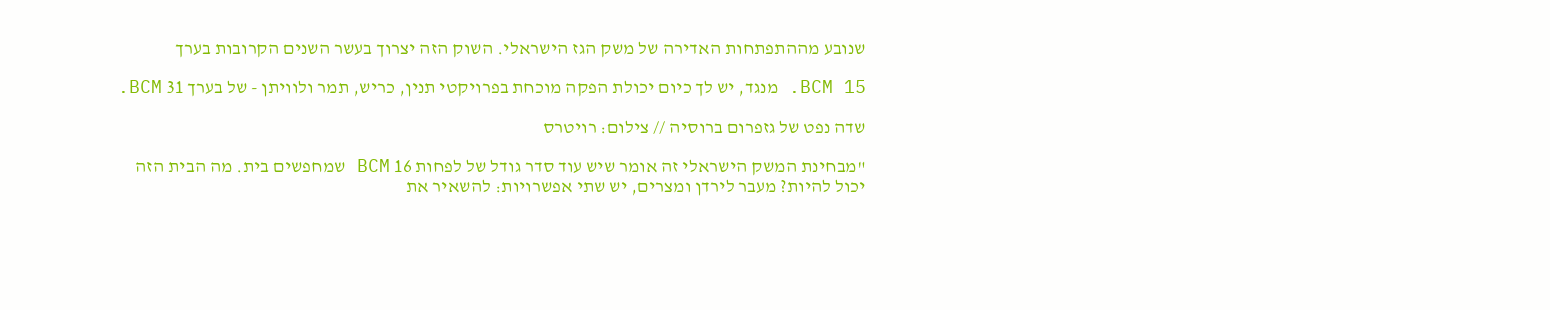שנובע מההתפתחות האדירה של משק הגז הישראלי. השוק הזה יצרוך בעשר השנים הקרובות בערך

15 BCM. מנגד, יש לך כיום יכולת הפקה מוכחת בפרויקטי תנין, כריש, תמר ולוויתן - של בערך 31 BCM.

שדה נפט של גזפרום ברוסיה // צילום: רויטרס

"מבחינת המשק הישראלי זה אומר שיש עוד סדר גודל של לפחות 16 BCM שמחפשים בית. מה הבית הזה יכול להיות? מעבר לירדן ומצרים, יש שתי אפשרויות: להשאיר את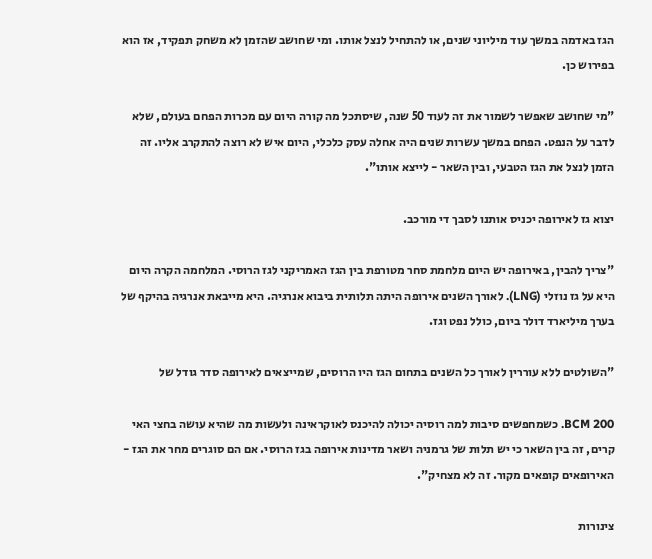הגז באדמה במשך עוד מיליוני שנים, או להתחיל לנצל אותו. ומי שחושב שהזמן לא משחק תפקיד, אז הוא בפירוש כן.

"מי שחושב שאפשר לשמור את זה לעוד 50 שנה, שיסתכל מה קורה היום עם מכרות הפחם בעולם, שלא לדבר על הנפט. הפחם במשך עשרות שנים היה אחלה עסק כלכלי, היום איש לא רוצה להתקרב אליו. זה הזמן לנצל את הגז הטבעי, ובין השאר - לייצא אותו".

יצוא גז לאירופה יכניס אותנו לסבך די מורכב.

"צריך להבין, באירופה יש היום מלחמת סחר מטורפת בין הגז האמריקני לגז הרוסי. המלחמה הקרה היום היא על גז נוזלי (LNG). לאורך השנים אירופה היתה תלותית ביבוא אנרגיה. היא מייבאת אנרגיה בהיקף של בערך מיליארד דולר ביום, כולל נפט וגז.

"השולטים ללא עוררין לאורך כל השנים בתחום הגז היו הרוסים, שמייצאים לאירופה סדר גודל של

200 BCM. כשמחפשים סיבות למה רוסיה יכולה להיכנס לאוקראינה ולעשות מה שהיא עושה בחצי האי קרים, זה בין השאר כי יש תלות של גרמניה ושאר מדינות אירופה בגז הרוסי. אם הם סוגרים מחר את הגז - האירופאים קופאים מקור. זה לא מצחיק".

צינורות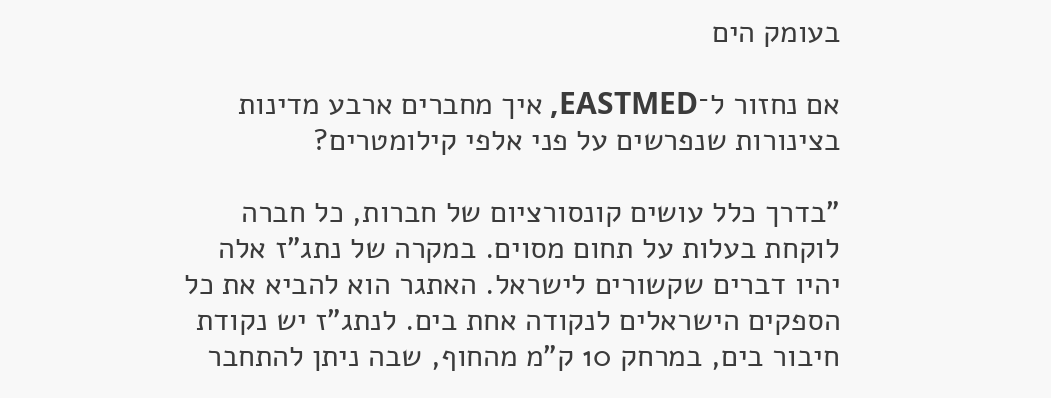בעומק הים

אם נחזור ל־EASTMED, איך מחברים ארבע מדינות בצינורות שנפרשים על פני אלפי קילומטרים?

"בדרך כלל עושים קונסורציום של חברות, כל חברה לוקחת בעלות על תחום מסוים. במקרה של נתג"ז אלה יהיו דברים שקשורים לישראל. האתגר הוא להביא את כל הספקים הישראלים לנקודה אחת בים. לנתג"ז יש נקודת חיבור בים, במרחק 10 ק"מ מהחוף, שבה ניתן להתחבר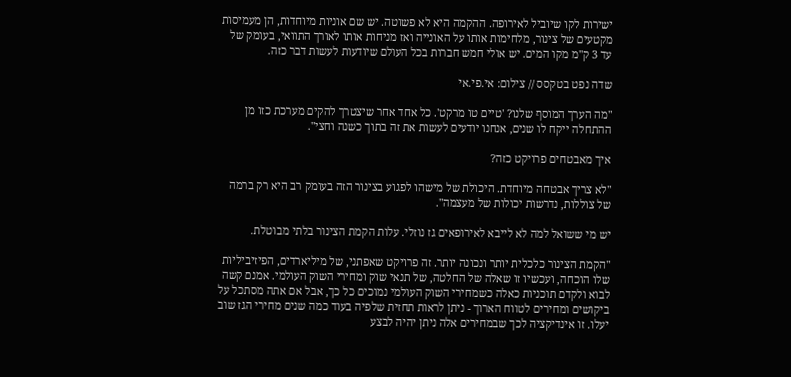ישירות לקו שיוביל לאירופה. ההקמה היא לא פשוטה. יש שם אוניות מיוחדות, הן מעמיסות מקטעים של צינור, מלחימות אותו על האונייה ואז מניחות אותו לאורך התוואי, בעומק של עד 3 ק"מ מקו המים. יש אולי חמש חברות בכל העולם שיודעות לעשות דבר כזה.

שדה נפט בטקסס // צילום: אי.פי.אי

"מה הערך המוסף שלנו? 'טיים טו מרקט'. כל אחד אחר שיצטרך להקים מערכת כזו מן ההתחלה ייקח לו שנים, אנחנו יודעים לעשות את זה בתוך כשנה וחצי".

איך מאבטחים פרויקט כזה?

"לא צריך אבטחה מיוחדת. היכולת של מישהו לפגוע בצינור הזה בעומק רב היא רק ברמה של צוללות, נדרשות יכולות של מעצמה".

יש מי ששואל למה לא לייבא לאירופאים גז נוזלי. עלות הקמת הצינור בלתי מבוטלת.

"הקמת הצינור כלכלית יותר ונכונה יותר. זה פרויקט שאפתני, של מיליארדים, הפיזיביליות שלו הוכחה, ועכשיו זו שאלה של החלטה, של תנאי שוק ומחירי השוק העולמי. אמנם קשה לבוא ולקדם תוכניות כאלה כשמחירי השוק העולמי נמוכים כל כך, אבל אם אתה מסתכל על ביקושים ומחירים לטווח הארוך - ניתן לראות תחזית שלפיה בעוד כמה שנים מחירי הגז שוב יעלו. זו אינדיקציה לכך שבמחירים אלה ניתן יהיה לבצע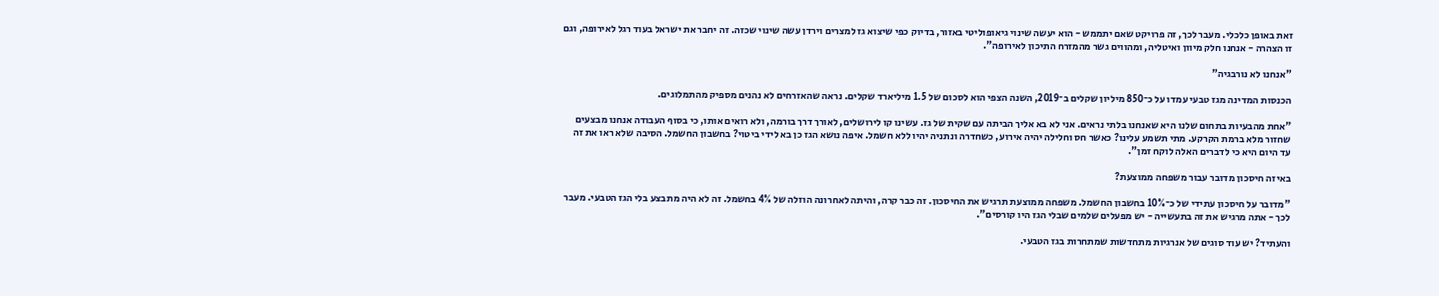זאת באופן כלכלי. מעבר לכך, זה פרויקט שאם יתממש - הוא יעשה שינוי גיאופוליטי באזור, בדיוק כפי שיצוא גז למצרים וירדן עשה שינוי שכזה. זה יחבר את ישראל בעוד רגל לאירופה, וגם זו הצהרה - אנחנו חלק מיוון ואיטליה, ומהווים גשר מהמזרח התיכון לאירופה".

"אנחנו לא נורבגיה"

הכנסות המדינה מגז טבעי עמדו על כ־850 מיליון שקלים ב־2019, השנה הצפי הוא לסכום של 1.5 מיליארד שקלים. נראה שהאזרחים לא נהנים מספיק מהתמלוגים.

"אחת מהבעיות בתחום שלנו היא שאנחנו בלתי נראים. אני לא בא אליך הביתה עם שקית של גז. עשינו קו לירושלים, לאורך דרך בורמה, ולא רואים אותו, כי בסוף העבודה אנחנו מבצעים שחזור מלא ברמת הקרקע. מתי תשמע עלינו? כאשר חס וחלילה יהיה אירוע, כשחדרה ונתניה יהיו ללא חשמל. איפה נושא הגז כן בא לידי ביטוי? בחשבון החשמל. הסיבה שלא ראו את זה עד היום היא כי לדברים האלה לוקח זמן".

באיזה חיסכון מדובר עבור משפחה ממוצעת?

"מדובר על חיסכון עתידי של כ־10% בחשבון החשמל. משפחה ממוצעת תרגיש את החיסכון. זה כבר קרה, והיתה לאחרונה הוזלה של 4% בחשמל. זה לא היה מתבצע בלי הגז הטבעי. מעבר לכך - אתה מרגיש את זה בתעשייה - יש מפעלים שלמים שבלי הגז היו קורסים".

והעתיד? יש עוד סוגים של אנרגיות מתחדשות שמתחרות בגז הטבעי.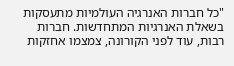"כל חברות האנרגיה העולמיות מתעסקות בשאלת האנרגיות המתחדשות. חברות רבות, עוד לפני הקורונה, צמצמו אחזקות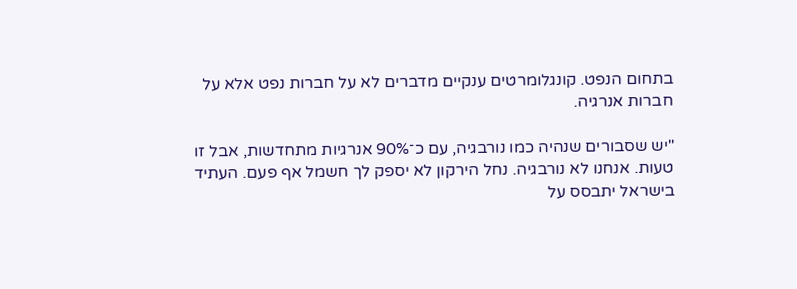בתחום הנפט. קונגלומרטים ענקיים מדברים לא על חברות נפט אלא על חברות אנרגיה.

"יש שסבורים שנהיה כמו נורבגיה, עם כ־90% אנרגיות מתחדשות, אבל זו טעות. אנחנו לא נורבגיה. נחל הירקון לא יספק לך חשמל אף פעם. העתיד בישראל יתבסס על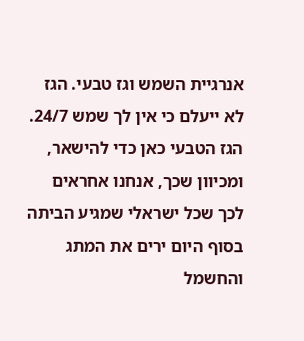אנרגיית השמש וגז טבעי. הגז לא ייעלם כי אין לך שמש 24/7. הגז הטבעי כאן כדי להישאר, ומכיוון שכך, אנחנו אחראים לכך שכל ישראלי שמגיע הביתה בסוף היום ירים את המתג והחשמל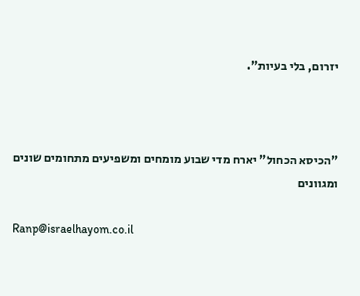יזרום, בלי בעיות".



"הכיסא הכחול" יארח מדי שבוע מומחים ומשפיעים מתחומים שונים ומגוונים

Ranp@israelhayom.co.il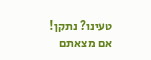טעינו? נתקן! אם מצאתם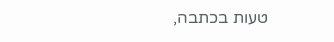טעות בכתבה,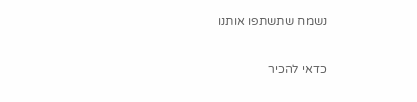נשמח שתשתפו אותנו

כדאי להכיר